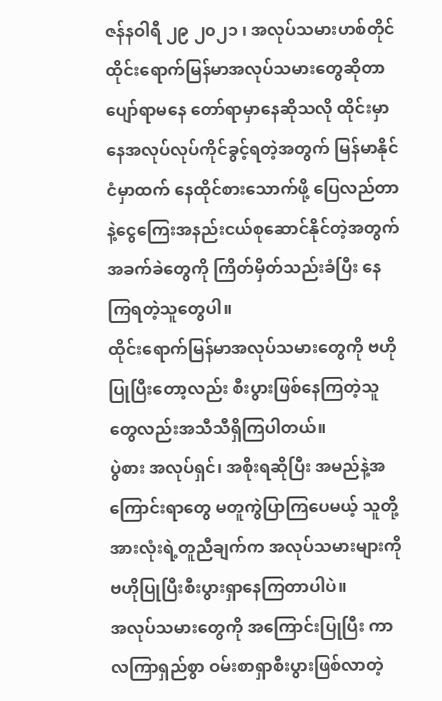ဇန်နဝါရီ ၂၉ ၂၀၂၁ ၊ အလုပ်သမားဟစ်တိုင်
ထိုင်းရောက်မြန်မာအလုပ်သမားတွေဆိုတာ ပျော်ရာမနေ တော်ရာမှာနေဆိုသလို ထိုင်းမှာနေအလုပ်လုပ်ကိုင်ခွင့်ရတဲ့အတွက် မြန်မာနိုင်ငံမှာထက် နေထိုင်စားသောက်ဖို့ ပြေလည်တာနဲ့ငွေကြေးအနည်းငယ်စုဆောင်နိုင်တဲ့အတွက် အခက်ခဲတွေကို ကြိတ်မှိတ်သည်းခံပြီး နေကြရတဲ့သူတွေပါ။
ထိုင်းရောက်မြန်မာအလုပ်သမားတွေကို ဗဟိုပြုပြီးတော့လည်း စီးပွားဖြစ်နေကြတဲ့သူတွေလည်းအသီသီရှိကြပါတယ်။
ပွဲစား အလုပ်ရှင်၊ အစိုးရဆိုပြီး အမည်နဲ့အကြောင်းရာတွေ မတူကွဲပြာကြပေမယ့် သူတို့အားလုံးရဲ့တူညီချက်က အလုပ်သမားများကို ဗဟိုပြုပြီးစီးပွားရှာနေကြတာပါပဲ။
အလုပ်သမားတွေကို အကြောင်းပြုပြီး ကာလကြာရှည်စွာ ဝမ်းစာရှာစီးပွားဖြစ်လာတဲ့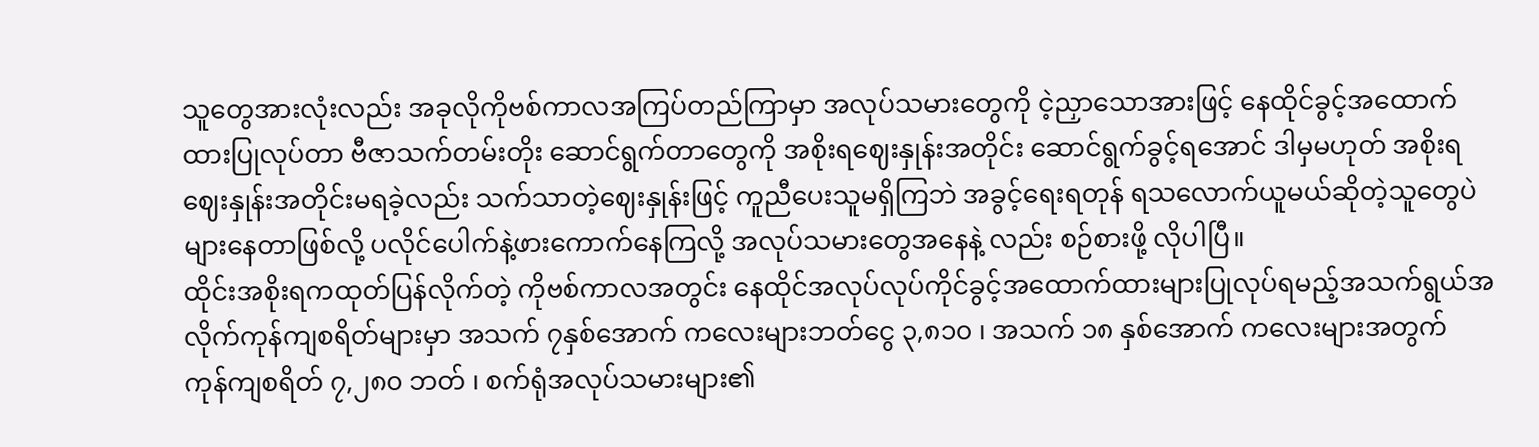သူတွေအားလုံးလည်း အခုလိုကိုဗစ်ကာလအကြပ်တည်ကြာမှာ အလုပ်သမားတွေကို ငဲ့ညှာသောအားဖြင့် နေထိုင်ခွင့်အထောက်ထားပြုလုပ်တာ ဗီဇာသက်တမ်းတိုး ဆောင်ရွက်တာတွေကို အစိုးရဈေးနှုန်းအတိုင်း ဆောင်ရွက်ခွင့်ရအောင် ဒါမှမဟုတ် အစိုးရဈေးနှုန်းအတိုင်းမရခဲ့လည်း သက်သာတဲ့ဈေးနှုန်းဖြင့် ကူညီပေးသူမရှိကြဘဲ အခွင့်ရေးရတုန် ရသလောက်ယူမယ်ဆိုတဲ့သူတွေပဲများနေတာဖြစ်လို့ ပလိုင်ပေါက်နဲ့ဖားကောက်နေကြလို့ အလုပ်သမားတွေအနေနဲ့ လည်း စဉ်စားဖို့ လိုပါပြီ။
ထိုင်းအစိုးရကထုတ်ပြန်လိုက်တဲ့ ကိုဗစ်ကာလအတွင်း နေထိုင်အလုပ်လုပ်ကိုင်ခွင့်အထောက်ထားများပြုလုပ်ရမည့်အသက်ရွယ်အလိုက်ကုန်ကျစရိတ်များမှာ အသက် ၇နှစ်အောက် ကလေးများဘတ်ငွေ ၃,၈၁၀ ၊ အသက် ၁၈ နှစ်အောက် ကလေးများအတွက် ကုန်ကျစရိတ် ၇,၂၈၀ ဘတ် ၊ စက်ရုံအလုပ်သမားများ၏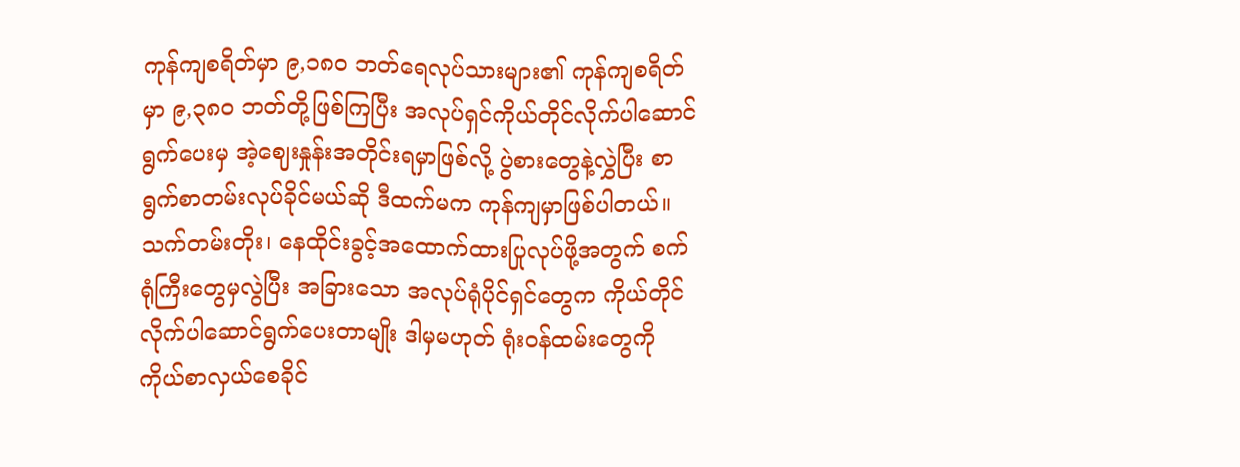ကုန်ကျစရိတ်မှာ ၉,၁၈၀ ဘတ်ရေလုပ်သားများ၏ ကုန်ကျစရိတ်မှာ ၉,၃၈၀ ဘတ်တို့ဖြစ်ကြပြီး အလုပ်ရှင်ကိုယ်တိုင်လိုက်ပါဆောင်ရွက်ပေးမှ အဲ့ဈေးနှုန်းအတိုင်းရမှာဖြစ်လို့ ပွဲစားတွေနဲ့လွှဲပြီး စာရွက်စာတမ်းလုပ်ခိုင်မယ်ဆို ဒီထက်မက ကုန်ကျမှာဖြစ်ပါတယ်။
သက်တမ်းတိုး၊ နေထိုင်းခွင့်အထောက်ထားပြုလုပ်ဖို့အတွက် စက်ရုံကြီးတွေမှလွဲပြီး အခြားသော အလုပ်ရုံပိုင်ရှင်တွေက ကိုယ်တိုင်လိုက်ပါဆောင်ရွက်ပေးတာမျိုး ဒါမှမဟုတ် ရုံးဝန်ထမ်းတွေကို ကိုယ်စာလှယ်စေခိုင်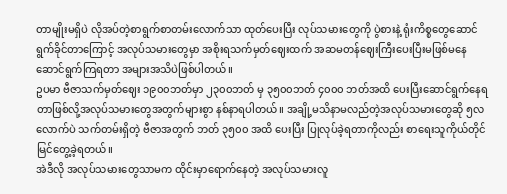တာမျိုးမရှိပဲ လိုအပ်တဲ့စာရွက်စာတမ်းလောက်သာ ထုတ်ပေးပြီး လုပ်သမားတွေကို ပွဲစားနဲ့ ရုံးကိစ္စတွေဆောင်ရွက်ခိုင်တာကြောင့် အလုပ်သမားတွေမှာ အစိုးရသက်မှတ်ဈေးထက် အဆမတန်ဈေးကြီးပေးပြီးမဖြစ်မနေ ဆောင်ရွက်ကြရတာ အများအသိပဲဖြစ်ပါတယ်။
ဥပမာ ဗီဇာသက်မှတ်ဈေး ၁၉၀၀ဘတ်မှာ ၂၃၀၀ဘတ် မှ ၃၅၀၀ဘတ် ၄၀၀၀ ဘတ်အထိ ပေးပြီးဆောင်ရွက်နေရတာဖြစ်လို့အလုပ်သမားတွေအတွက်များစွာ နစ်နာရပါတယ်။ အချို့မသိနာမလည်တဲ့အလုပ်သမားတွေဆို ၅လလောက်ပဲ သက်တမ်းရှိတဲ့ ဗီဇာအတွက် ဘတ် ၃၅၀၀ အထိ ပေးပြီး ပြုလုပ်ခဲ့ရတာကိုလည်း စာရေးသူကိုယ်တိုင်မြင်တွေ့ခဲ့ရတယ်။
အဲဒီလို အလုပ်သမားတွေသာမက ထိုင်းမှာရောက်နေတဲ့ အလုပ်သမားလူ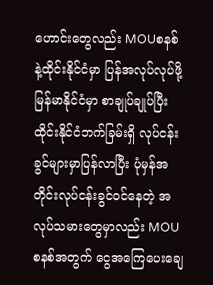ဟောင်းတွေလည်း MOUစနစ်နဲ့ထိုင်းနိုင်ငံမှာ ပြန်အလုပ်လုပ်ဖို့ မြန်မာနိုင်ငံမှာ စာချုပ်ချုပ်ပြီး ထိုင်းနိုင်ငံဘက်ခြမ်းရှိ လုပ်ငန်းခွင်များမှာပြန်လာပြီး ပုံမှန်အတိုင်းလုပ်ငန်းခွင်ဝင်နေတဲ့ အလုပ်သမားတွေမှာလည်း MOUစနစ်အတွက် ငွေအကြေပေးချေ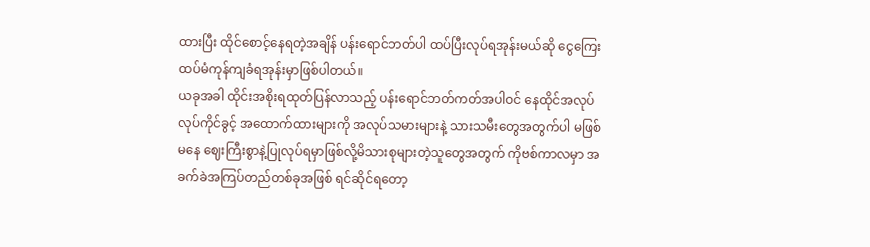ထားပြီး ထိုင်စောင့်နေရတဲ့အချိန် ပန်းရောင်ဘတ်ပါ ထပ်ပြီးလုပ်ရအုန်းမယ်ဆို ငွေကြေးထပ်မံကုန်ကျခံရအုန်းမှာဖြစ်ပါတယ်။
ယခုအခါ ထိုင်းအစိုးရထုတ်ပြန်လာသည့် ပန်းရောင်ဘတ်ကတ်အပါဝင် နေထိုင်အလုပ်လုပ်ကိုင်ခွင့် အထောက်ထားများကို အလုပ်သမားများနဲ့ သားသမီးတွေအတွက်ပါ မဖြစ်မနေ ဈေးကြီးစွာနဲ့ပြုလုပ်ရမှာဖြစ်လို့မိသားစုများတဲ့သူတွေအတွက် ကိုဗစ်ကာလမှာ အခက်ခဲအကြပ်တည်တစ်ခုအဖြစ် ရင်ဆိုင်ရတော့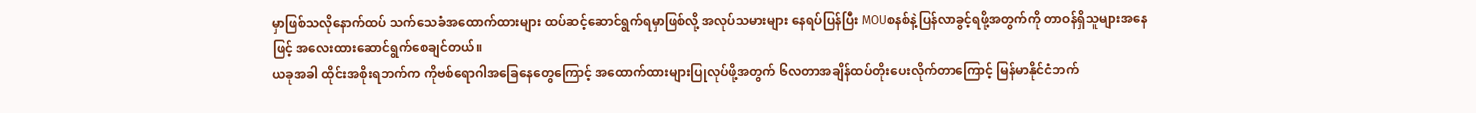မှာဖြစ်သလိုနောက်ထပ် သက်သေခံအထောက်ထားများ ထပ်ဆင့်ဆောင်ရွက်ရမှာဖြစ်လို့ အလုပ်သမားများ နေရပ်ပြန်ပြီး MOUစနစ်နဲ့ပြန်လာခွင့်ရဖို့အတွက်ကို တာဝန်ရှိသူများအနေဖြင့် အလေးထားဆောင်ရွက်စေချင်တယ်။
ယခုအခါ ထိုင်းအစိုးရဘက်က ကိုဗစ်ရောဂါအခြေနေတွေကြောင့် အထောက်ထားများပြုလုပ်ဖို့အတွက် ၆လတာအချိန်ထပ်တိုးပေးလိုက်တာကြောင့် မြန်မာနိုင်ငံဘက်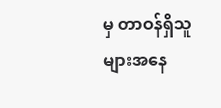မှ တာဝန်ရှိသူများအနေ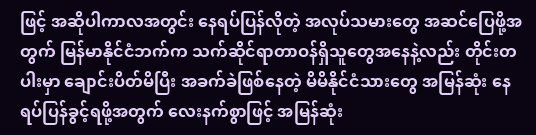ဖြင့် အဆိုပါကာလအတွင်း နေရပ်ပြန်လိုတဲ့ အလုပ်သမားတွေ အဆင်ပြေဖို့အတွက် မြန်မာနိုင်ငံဘက်က သက်ဆိုင်ရာတာဝန်ရှိသူတွေအနေနဲ့လည်း တိုင်းတပါးမှာ ချောင်းပိတ်မိပြီး အခက်ခဲဖြစ်နေတဲ့ မိမိနိုင်ငံသားတွေ အမြန်ဆုံး နေရပ်ပြန်ခွင့်ရဖို့အတွက် လေးနက်စွာဖြင့် အမြန်ဆုံး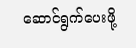ဆောင်ရွက်ပေးဖို့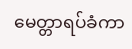မေတ္တာရပ်ခံကာ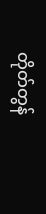တိုတ်တွန်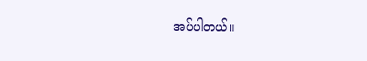အပ်ပါတယ်။